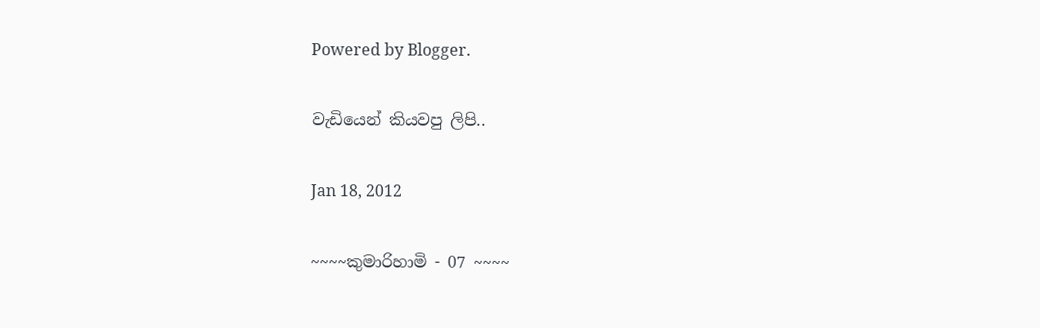Powered by Blogger.

වැඩියෙන් කියවපු ලිපි..

Jan 18, 2012

~~~~කුමාරිහාමි - 07 ~~~~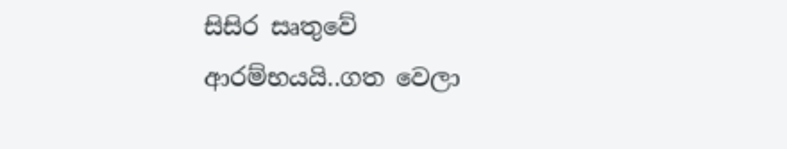සිසිර සෘතුවේ ආරම්භයයි..ගත වෙලා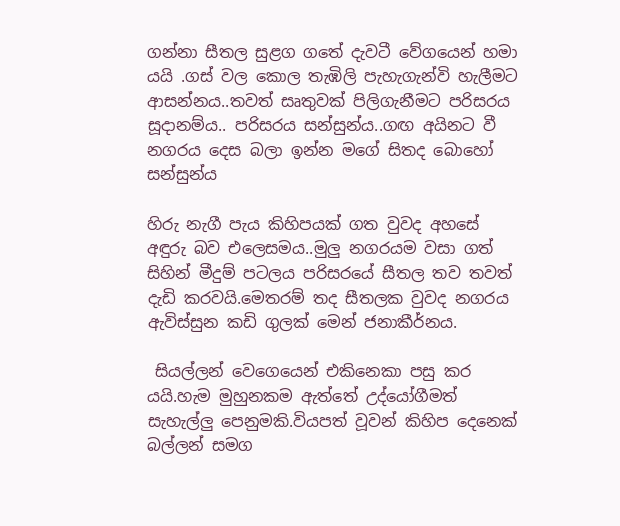ගන්නා සීතල සුළග ගතේ දැවටී වේගයෙන් හමා යයි .ගස් වල කොල තැඹිලි පැහැගැන්වි හැලීමට ආසන්නය..තවත් සෘතුවක් පිලිගැනීමට පරිසරය සූදානම්ය.. පරිසරය සන්සුන්ය..ගඟ අයිනට වී නගරය දෙස බලා ඉන්න මගේ සිතද බොහෝ සන්සුන්ය

හිරු නැගී පැය කිහිපයක් ගත වුවද අහසේ අඳුරු බව එලෙසමය..මුලු නගරයම වසා ගත් සිහින් මීදුම් පටලය පරිසරයේ සීතල තව තවත් දැඩි කරවයි.මෙතරම් තද සීතලක වුවද නගරය ඇවිස්සුන කඩි ගුලක් මෙන් ජනාකීර්නය.

 සියල්ලන් වෙගෙයෙන් එකිනෙකා පසු කර යයි.හැම මුහුනකම ඇත්තේ උද්යෝගීමත් සැහැල්ලු පෙනුමකි.වියපත් වූවන් කිහිප දෙනෙක් බල්ලන් සමග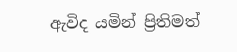ඇවිද යමින් ප්‍රිතිමත්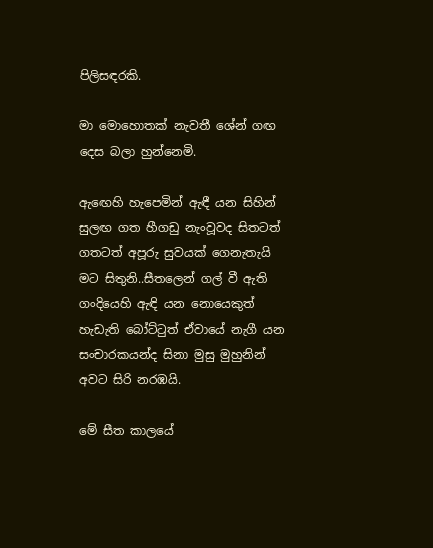පිලිසඳරකි.

මා මොහොතක් නැවතී ශේන් ගඟ දෙස බලා හුන්නෙමි.

ඇඟෙහි හැපෙමින් ඇඳී යන සිහින් සුලඟ ගත හීගඩු නැංවූවද සිතටත් ගතටත් අපූරු සුවයක් ගෙනැතැයි මට සිතුනි..සීතලෙන් ගල් වී ඇති ගංදියෙහි ඇඳි යන නොයෙකුත් හැඩැති බෝට්ටුත් ඒවායේ නැගී යන සංචාරකයන්ද සිනා මුසු මුහුනින් අවට සිරි නරඹයි.

මේ සීත කාලයේ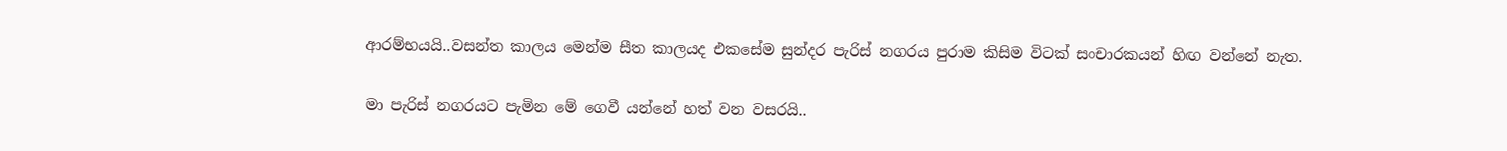ආරම්භයයි..වසන්ත කාලය මෙන්ම සීත කාලයද එකසේම සුන්දර පැරිස් නගරය පුරාම කිසිම විටක් සංචාරකයන් හිඟ වන්නේ නැත.

මා පැරිස් නගරයට පැමින මේ ගෙවී යන්නේ හත් වන වසරයි..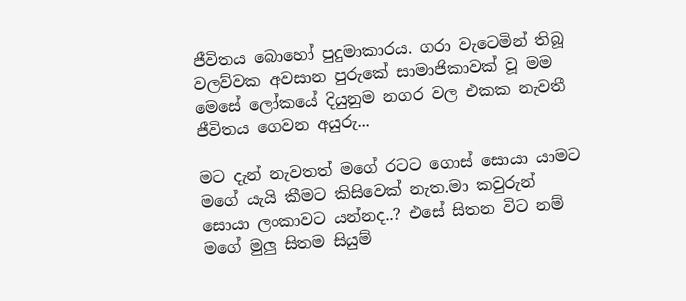ජීවිතය බොහෝ පුදුමාකාරය. ගරා වැටෙමින් තිබූ වලව්වක අවසාන පුරුකේ සාමාජිකාවක් වූ මම මෙසේ ලෝකයේ දියුනුම නගර වල එකක නැවතී ජීවිතය ගෙවන අයුරු...

මට දැන් නැවතත් මගේ රටට ගොස් සොයා යාමට මගේ යැයි කීමට කිසිවෙක් නැත.මා කවුරුන් සොයා ලංකාවට යන්නද..? එසේ සිතන විට නම් මගේ මුලු සිතම සියුම්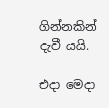ගින්නකින් දැවී යයි.

එදා මෙදා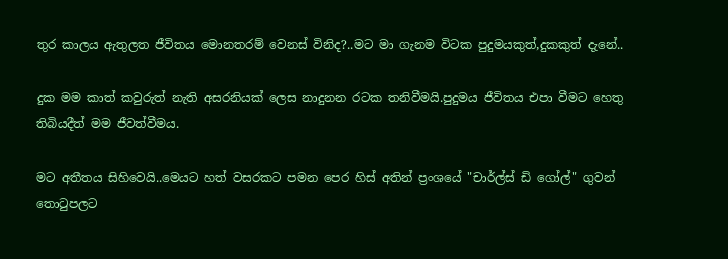තුර කාලය ඇතුලත ජීවිතය මොනතරම් වෙනස් විනිද?..මට මා ගැනම විටක පුදුමයකුත්,දුකකුත් දැනේ..

දුක මම කාත් කවුරුත් නැති අසරනියක් ලෙස නාදුනන රටක තනිවීමයි.පුදුමය ජීවිතය එපා වීමට හෙතු තිබියදීත් මම ජීවත්වීමය.

මට අතීතය සිහිවෙයි..මෙයට හත් වසරකට පමන පෙර හිස් අතින් ප්‍රංශයේ "චාර්ල්ස් ඩි ගෝල්" ගුවන් තොටුපලට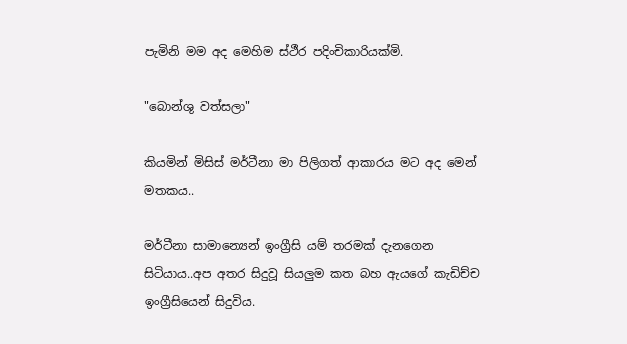පැමිනි මම අද මෙහිම ස්ථීර පදිංචිකාරියක්මි.

"බොන්ශු වත්සලා"

කියමින් මිසිස් මර්ටීනා මා පිලිගත් ආකාරය මට අද මෙන් මතකය..

මර්ටීනා සාමාන්‍යෙන් ඉංග්‍රීසි යම් තරමක් දැනගෙන සිටියාය..අප අතර සිදුවූ සියලුම කත බහ ඇයගේ කැඩිච්ච ඉංග්‍රීසියෙන් සිදුවිය.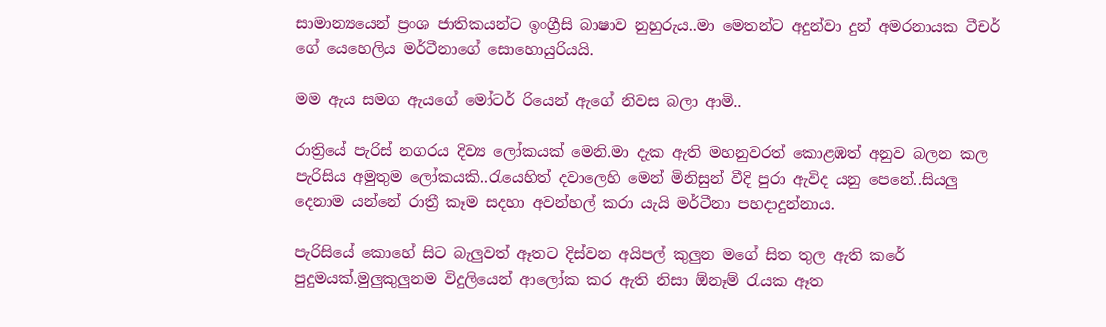සාමාන්‍යයෙන් ප්‍රංශ ජාතිකයන්ට ඉංග්‍රීසි බාෂාව නුහුරුය..මා මෙතන්ට අදුන්වා දුන් අමරනායක ටීචර් ගේ යෙහෙලිය මර්ටීනාගේ සොහොයුරියයි.

මම ඇය සමග ඇයගේ මෝටර් රියෙන් ඇගේ නිවස බලා ආමි..

රාත්‍රියේ පැරිස් නගරය දිව්‍ය ලෝකයක් මෙනි.මා දැක ඇති මහනුවරත් කොළඹත් අනුව බලන කල පැරිසිය අමුතුම ලෝකයකි..රැයෙහිත් දවාලෙහි මෙන් මිනිසුන් වීදි පුරා ඇවිද යනු පෙනේ..සියලු දෙනාම යන්නේ රාත්‍රී කෑම සදහා අවන්හල් කරා යැයි මර්ටීනා පහදාදුන්නාය.

පැරිසියේ කොහේ සිට බැලුවත් ඈතට දිස්වන අයිපල් කුලුන මගේ සිත තුල ඇති කරේ පුදුමයක්.මුලුකුලුනම විදුලියෙන් ආලෝක කර ඇති නිසා ඕනෑම් රැයක ඈත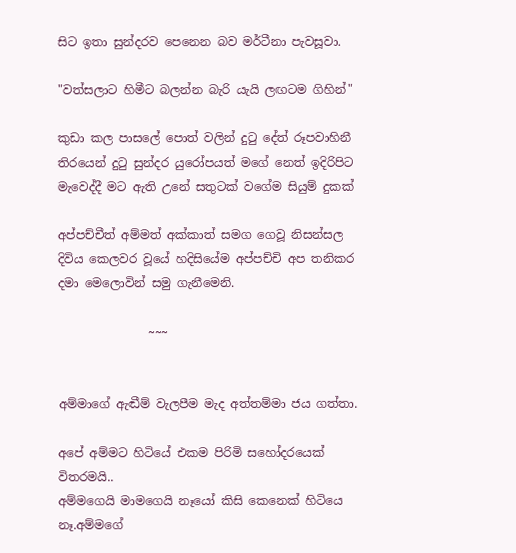සිට ඉතා සුන්දරව පෙනෙන බව මර්ටීනා පැවසූවා.

"වත්සලාට හිමීට බලන්න බැරි යැයි ලඟටම ගිහින්"

කුඩා කල පාසලේ පොත් වලින් දුටු දේත් රූපවාහිනී තිරයෙන් දුටු සුන්දර යුරෝපයත් මගේ නෙත් ඉදිරිපිට මැවෙද්දී මට ඇති උනේ සතුටක් වගේම සියුම් දුකක්

අප්පච්චීත් අම්මත් අක්කාත් සමග ගෙවූ නිසන්සල දිවිය කෙලවර වූයේ හදිසියේම අප්පච්චි අප තනිකර දමා මෙලොවින් සමු ගැනීමෙනි.

               ~~~


අම්මාගේ ඇඬීම් වැලපීම මැද අත්තම්මා ජය ගත්තා.

අපේ අම්මට හිටියේ එකම පිරිමි සහෝදරයෙක් විතරමයි..
අම්මගෙයි මාමගෙයි නෑයෝ කිසි කෙනෙක් හිටියෙ නෑ.අම්මගේ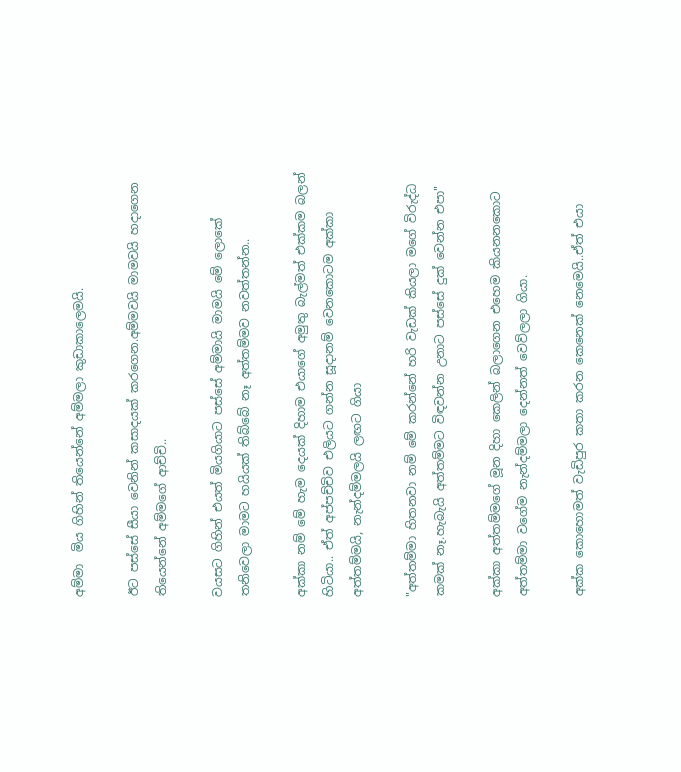අම්මා  මිය ගිහින් තියෙන්නේ අම්මලා කුඩාකාලෙමයි.

ඊට පස්සේ සීයා වෙනින් කසාදයක් කරගෙන.අම්මවයි මාමවයි හදාගෙන තියෙන්නේ අම්මගේ ආච්චි..

වයසට ගිහින් එයත් මියගියාට පස්සේ අම්මායි මාමයි මේ ලොකේ තනිවෙලා මාමට හයියක් තිබ්බේ නෑ අත්තම්මව නවත්තන්න..

අක්කා නම් මේ හැම දෙයක් දිහාම එයාගේ අමුතු බැල්මත් එක්කම බලන් හිටියා.. ඒත් අප්පච්චිව එලියට ගන්න සූදානම් වෙනකොටම අක්කා අත්තම්මයි, නැන්දම්මලයි ලඟට ගියා

"අත්තම්මා හිතනවා නම් මේ කරන්නේ හරි වැඩක් කියලා මගේ විරුද්ධ කමක් නෑ.හැබැයි අත්තම්මට විඳවන්න උනාට පස්සේ දුක් වෙන්න එපා"

අක්කා අත්තම්මගේ මූන දිහා කෙලින් බලාගෙන එහෙම කියනනකොට අත්තම්මා වගේම නැන්දම්මලා දෙන්නත් වෙව්ලලා ගියා.

අක්ක කොහොමත් වැඩිපුර කතා කරන කෙනෙක් නෙමෙයි..ඒත් එයා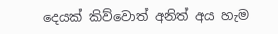දෙයක් කිව්වොත් අනිත් අය හැම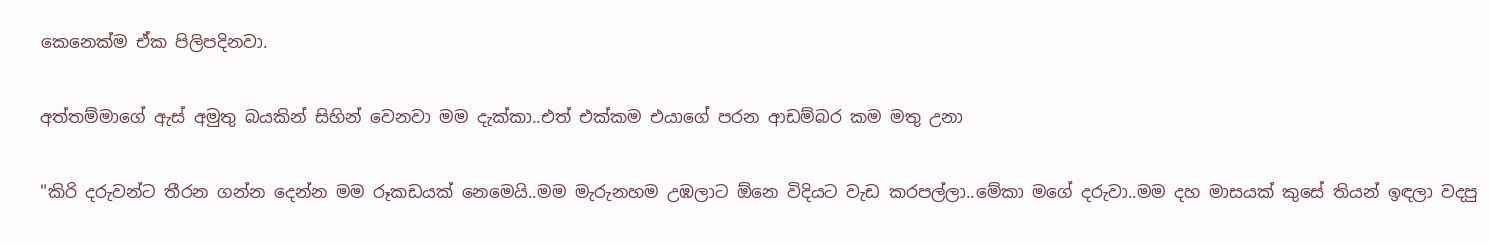කෙනෙක්ම ඒක පිලිපදිනවා.

අත්තම්මාගේ ඇස් අමුතු බයකින් සිහින් වෙනවා මම දැක්කා..එත් එක්කම එයාගේ පරන ආඩම්බර කම මතු උනා

"කිරි දරුවන්ට තීරන ගන්න දෙන්න මම රූකඩයක් නෙමෙයි..මම මැරුනහම උඹලාට ඕනෙ විදියට වැඩ කරපල්ලා..මේකා මගේ දරුවා..මම දහ මාසයක් කුසේ තියන් ඉඳලා වදපු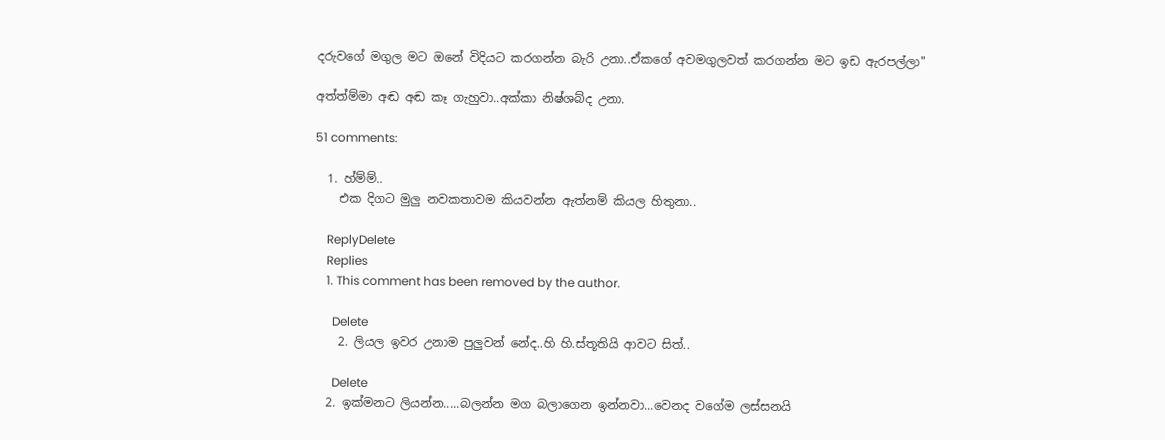දරුවගේ මගුල මට ඔනේ විදියට කරගන්න බැරි උනා..ඒකගේ අවමගුලවත් කරගන්න මට ඉඩ ඇරපල්ලා"

අත්ත්ම්මා අඬ අඬ කෑ ගැහුවා..අක්කා නිෂ්ශබ්ද උනා.

51 comments:

  1. හ්ම්ම්..
    එක දිගට මුලු නවකතාවම කියවන්න ඇත්නම් කියල හිතුනා..

    ReplyDelete
    Replies
    1. This comment has been removed by the author.

      Delete
    2. ලියල ඉවර උනාම පුලුවන් නේද..හි හි.ස්තූතියි ආවට සිත්..

      Delete
  2. ඉක්මනට ලියන්න.....බලන්න මග බලාගෙන ඉන්නවා...වෙනද වගේම ලස්සනයි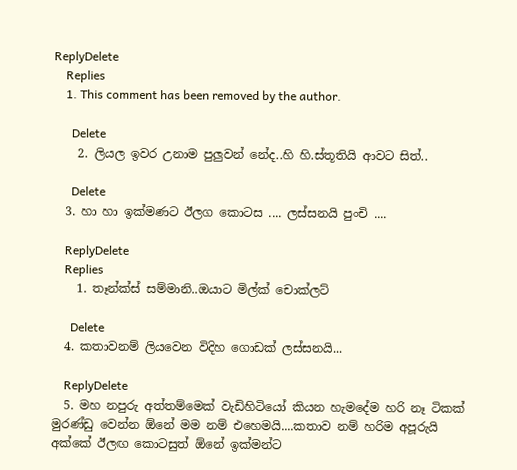ReplyDelete
    Replies
    1. This comment has been removed by the author.

      Delete
    2. ලියල ඉවර උනාම පුලුවන් නේද..හි හි.ස්තූතියි ආවට සිත්..

      Delete
  3. හා හා ඉක්මණට ඊලග කොටස .... ලස්සනයි පුංචි ....

    ReplyDelete
    Replies
    1. තෑන්ක්ස් සම්මානි..ඔයාට මිල්ක් චොක්ලට්

      Delete
  4. කතාවනම් ලියවෙන විදිහ ගොඩක් ලස්සනයි...

    ReplyDelete
  5. මහ නපුරු අත්තම්මෙක් වැඩිහිටියෝ කියන හැමදේම හරි නෑ ටිකක් මුරණ්ඩු වෙන්න ඕනේ මම නම් එහෙමයි....කතාව නම් හරිම අපූරුයි අක්කේ ඊලඟ කොටසුත් ඕනේ ඉක්මන්ට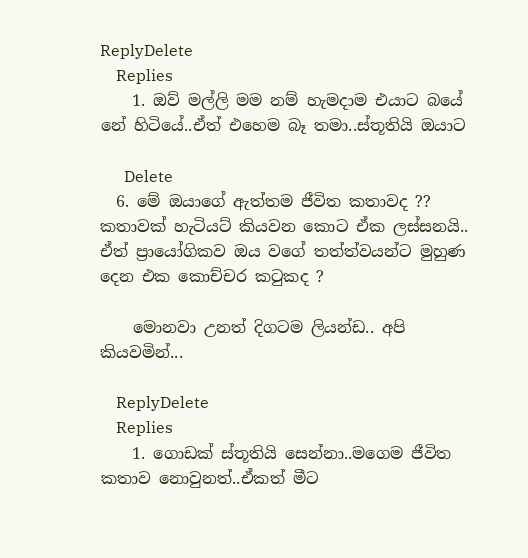ReplyDelete
    Replies
    1. ඔව් මල්ලි මම නම් හැමදාම එයාට බයේ නේ හිටියේ..ඒත් එහෙම බෑ තමා..ස්තූතියි ඔයාට

      Delete
  6. මේ ඔයාගේ ඇත්තම ජීවිත කතාවද ?? කතාවක් හැටියට් කියවන කොට ඒක ලස්සනයි.. ඒත් ප්‍රායෝගිකව ඔය වගේ තත්ත්වයන්ට මුහුණ දෙන එක කොච්චර කටුකද ?

    මොනවා උනත් දිගටම ලියන්ඩ.. අපි කියවමින්...

    ReplyDelete
    Replies
    1. ගොඩක් ස්තූතියි සෙන්නා..මගෙම ජීවිත කතාව නොවුනත්..ඒකත් මීට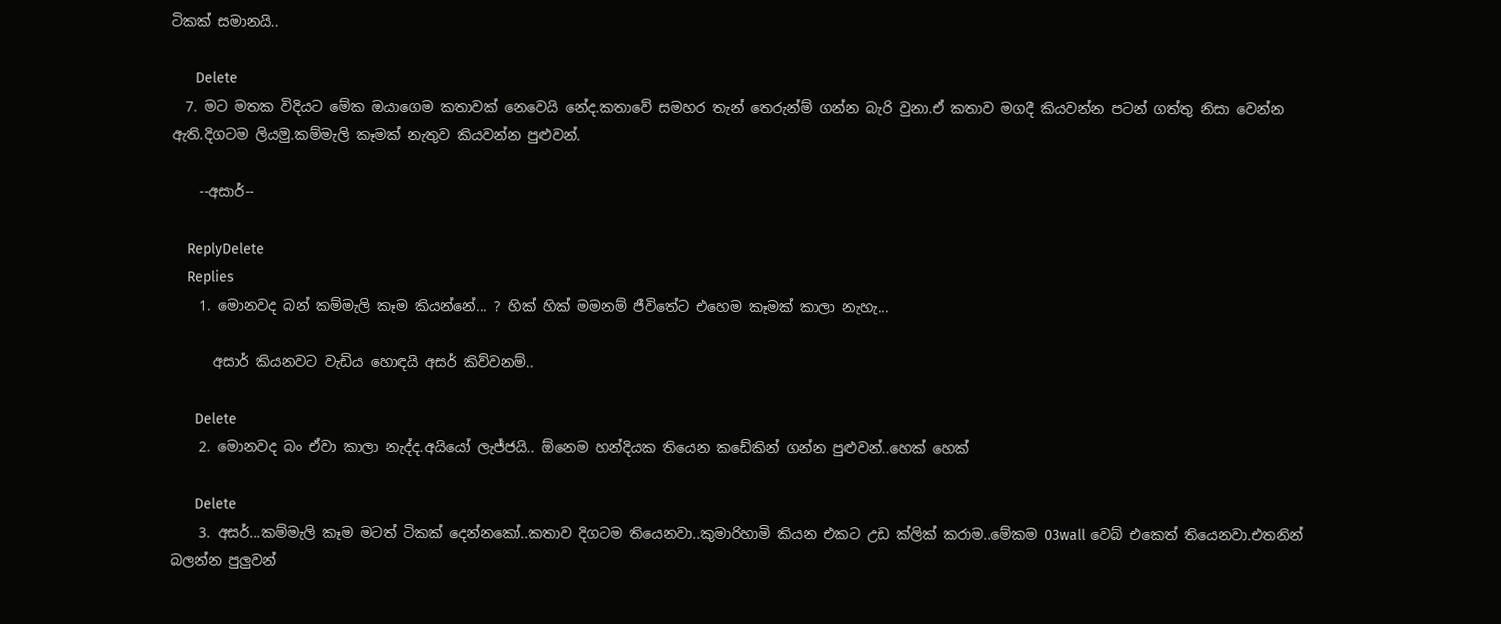ටිකක් සමානයි..

      Delete
  7. මට මතක විදියට මේක ඔයාගෙම කතාවක් නෙවෙයි නේද.කතාවේ සමහර තැන් තෙරුන්ම් ගන්න බැරි වුනා.ඒ කතාව මගදී කියවන්න පටන් ගත්තු නිසා වෙන්න ඇති.දිගටම ලියමු.කම්මැලි කෑමක් නැතුව කියවන්න පුළුවන්.

    --අසාර්--

    ReplyDelete
    Replies
    1. මොනවද බන් කම්මැලි කෑම කියන්නේ... ? හික් හික් මමනම් ජීවිතේට එහෙම කෑමක් කාලා නැහැ...

      අසාර් කියනවට වැඩිය හොඳයි අසර් කිව්වනම්..

      Delete
    2. මොනවද බං ඒවා කාලා නැද්ද.අයියෝ ලැජ්ජයි.. ඕනෙම හන්දියක තියෙන කඩේකින් ගන්න පුළුවන්..හෙක් හෙක්

      Delete
    3. අසර්...කම්මැලි කෑම මටත් ටිකක් දෙන්නකෝ..කතාව දිගටම තියෙනවා..කුමාරිහාමි කියන එකට උඩ ක්ලික් කරාම..මේකම 03wall වෙබ් එකෙත් තියෙනවා.එතනින් බලන්න පුලුවන්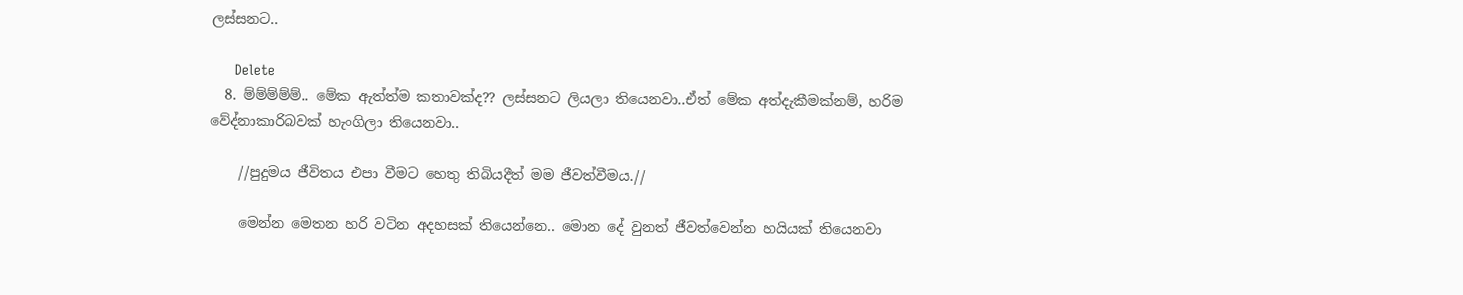ලස්සනට..

      Delete
  8. ම්ම්ම්ම්ම්.. මේක ඇත්ත්ම කතාවක්ද?? ලස්සනට ලියලා තියෙනවා..ඒත් මේක අත්දැකීමක්නම්, හරිම වේද්නාකාරිබවක් හැංගිලා තියෙනවා..

    //පුදුමය ජීවිතය එපා වීමට හෙතු තිබියදීත් මම ජීවත්වීමය.//

    මෙන්න මෙතන හරි වටින අදහසක් තියෙන්නෙ.. මොන දේ වුනත් ජීවත්වෙන්න හයියක් තියෙනවා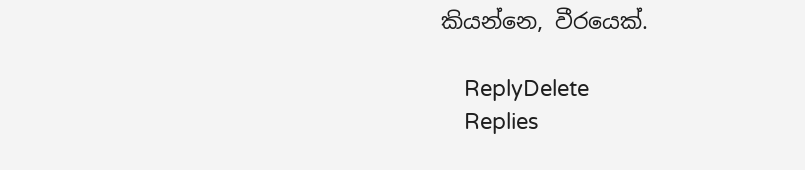කියන්නෙ, වීරයෙක්.

    ReplyDelete
    Replies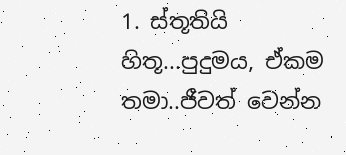1. ස්තූතියි හිතූ...පුදුමය, ඒකම තමා..ජීවත් වෙන්න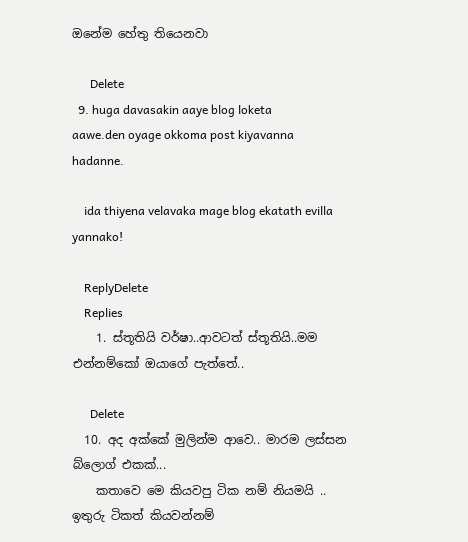ඔනේම හේතු තියෙනවා

      Delete
  9. huga davasakin aaye blog loketa aawe.den oyage okkoma post kiyavanna hadanne.

    ida thiyena velavaka mage blog ekatath evilla yannako!

    ReplyDelete
    Replies
    1. ස්තූතියි වර්ෂා..ආවටත් ස්තූතියි..මම එන්නම්කෝ ඔයාගේ පැත්තේ..

      Delete
  10. අද අක්කේ මුලින්ම ආවෙ.. මාරම ලස්සන බ්ලොග් එකක්...
    කතාවෙ මෙ කියවපු ටික නම් නියමයි .. ඉතුරු ටිකත් කියවන්නම්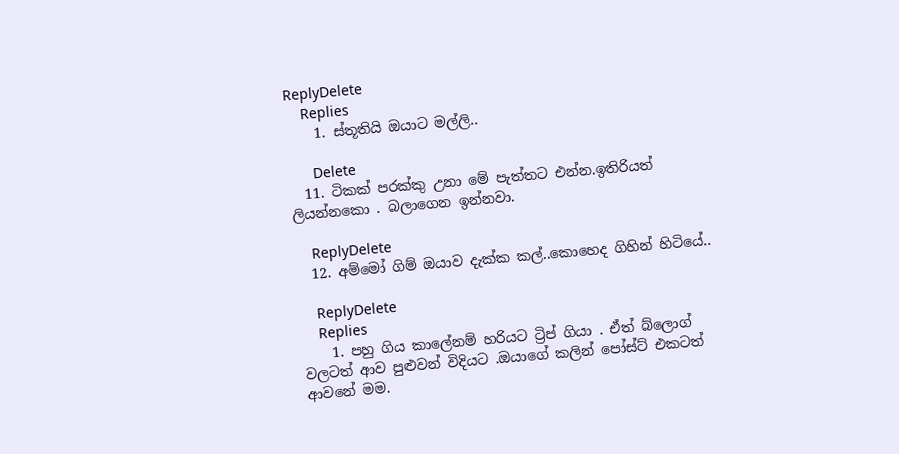ReplyDelete
    Replies
    1. ස්තූතියි ඔයාට මල්ලි..

      Delete
  11. ටිකක් පරක්කු උනා මේ පැත්තට එන්න.ඉතිරියත් ලියන්නකො . බලාගෙන ඉන්නවා.

    ReplyDelete
  12. අම්මෝ ගිම් ඔයාව දැක්ක කල්..කොහෙද ගිහින් හිටියේ..

    ReplyDelete
    Replies
    1. පහු ගිය කාලේනම් හරියට ට්‍රිප් ගියා . ඒත් බ්ලොග් වලටත් ආව පුළුවන් විදියට .ඔයාගේ කලින් පෝස්ට් එකටත් ආවනේ මම.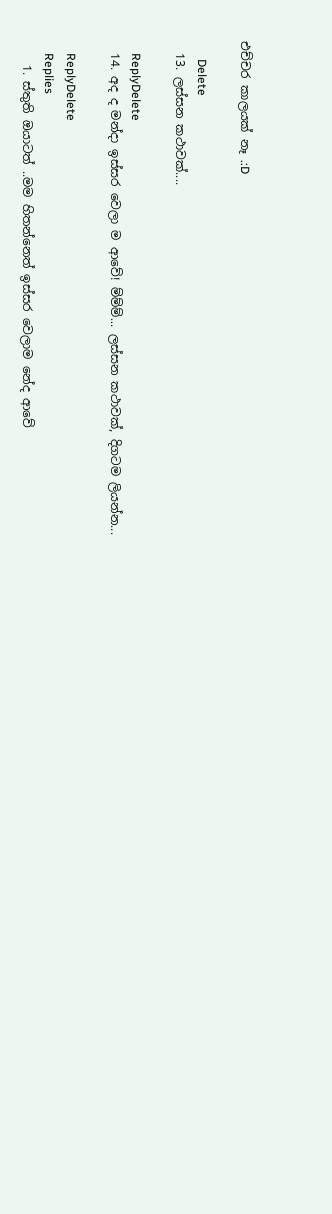එච්චර කාලයක් නෑ .:D

      Delete
  13. ලස්සන කථාවක්....

    ReplyDelete
  14. අද ද මන්දා ඉස්සර වෙලා ම ආවේ! ම්ම්ම්... ලස්සන කථාවක්, දිගටම ලියන්න...

    ReplyDelete
    Replies
    1. ස්තුති ඔයාටත් ..මම හිතන්නෙත් ඉස්සර වෙලාම නේද ආවේ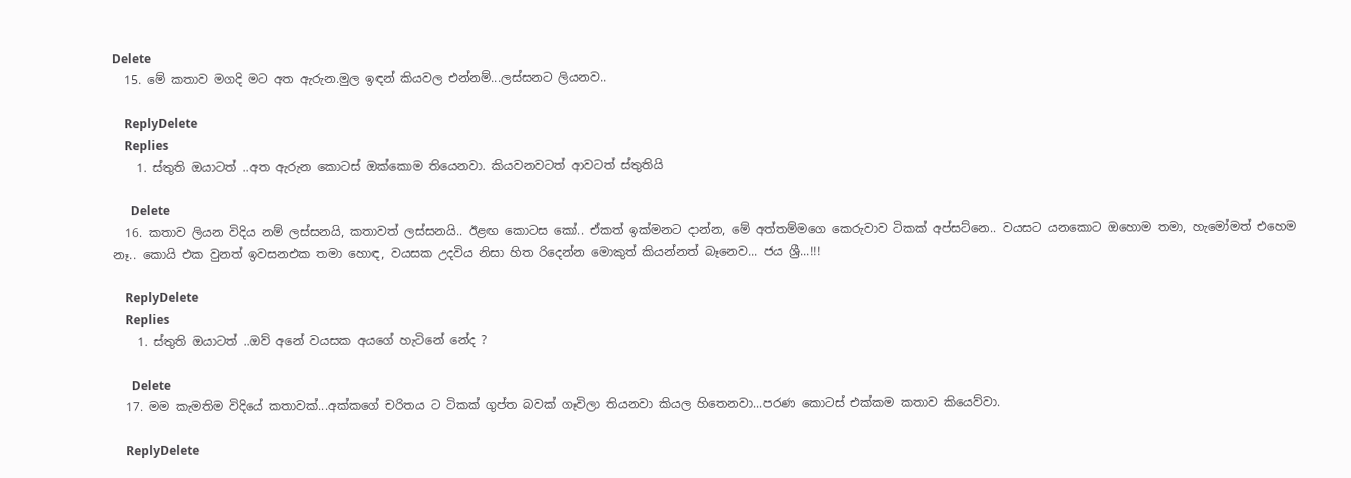Delete
  15. මේ කතාව මගදි මට අත ඇරුන.මුල ඉඳන් කියවල එන්නම්...ලස්සනට ලියනව..

    ReplyDelete
    Replies
    1. ස්තුති ඔයාටත් ..අත ඇරුන කොටස් ඔක්කොම තියෙනවා. කියවනවටත් ආවටත් ස්තුතියි

      Delete
  16. කතාව ලියන විදිය නම් ලස්සනයි, කතාවත් ලස්සනයි.. ඊළඟ කොටස කෝ.. ඒකත් ඉක්මනට දාන්න, මේ අත්තම්මගෙ කෙරුවාව ටිකක් අප්සට්නෙ.. වයසට යනකොට ඔහොම තමා, හැමෝමත් එහෙම නෑ.. කොයි එක වුනත් ඉවසනඑක තමා හොඳ, වයසක උදවිය නිසා හිත රිදෙන්න මොකුත් කියන්නත් බෑනෙව... ජය ශ්‍රී...!!!

    ReplyDelete
    Replies
    1. ස්තුති ඔයාටත් ..ඔව් අනේ වයසක අයගේ හැටිනේ නේද ?

      Delete
  17. මම කැමතිම විදියේ කතාවක්...අක්කගේ චරිතය ට ටිකක් ගුප්ත බවක් ගෑවිලා තියනවා කියල හිතෙනවා...පරණ කොටස් එක්කම කතාව කියෙව්වා.

    ReplyDelete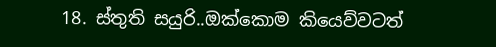18. ස්තුති සයුරි..ඔක්කොම කියෙව්වටත්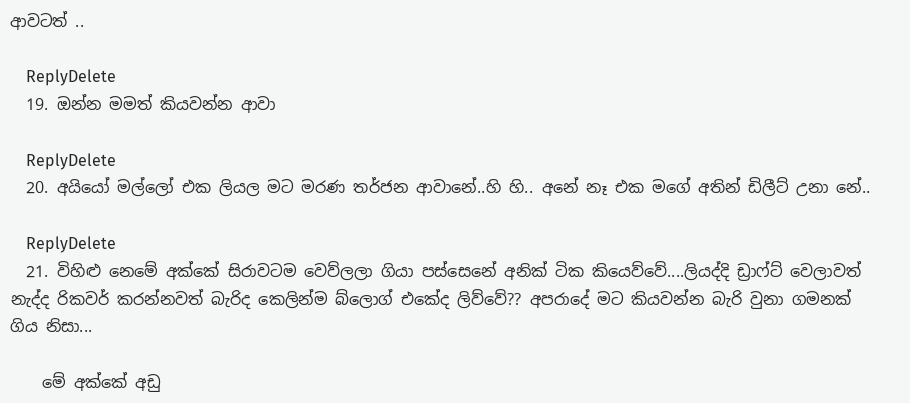ආවටත් ..

    ReplyDelete
  19. ඔන්න මමත් කියවන්න ආවා

    ReplyDelete
  20. අයියෝ මල්ලෝ එක ලියල මට මරණ තර්ජන ආවානේ..හි හි.. අනේ නෑ එක මගේ අතින් ඩිලීට් උනා නේ..

    ReplyDelete
  21. විහිළු නෙමේ අක්කේ සිරාවටම වෙව්ලලා ගියා පස්සෙනේ අනික් ටික කියෙව්වේ....ලියද්දි ඩ්‍රාෆ්ට් වෙලාවත් නැද්ද රිකවර් කරන්නවත් බැරිද කෙලින්ම බ්ලොග් එකේද ලිව්වේ?? අපරාදේ මට කියවන්න බැරි වුනා ගමනක් ගිය නිසා...

    මේ අක්කේ අඩු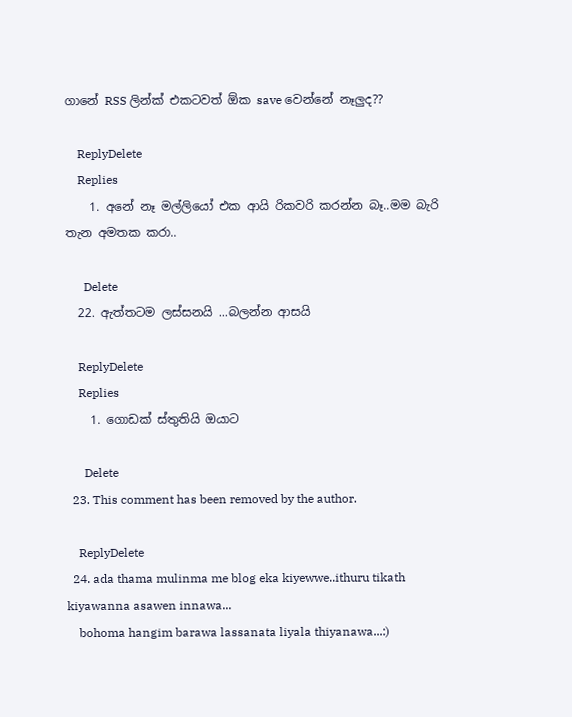ගානේ RSS ලින්ක් එකටවත් ඕක save වෙන්නේ නෑලුද??

    ReplyDelete
    Replies
    1. අනේ නෑ මල්ලියෝ එක ආයි රිකවරි කරන්න බෑ..මම බැරි තැන අමතක කරා..

      Delete
  22. ඇත්තටම ලස්සනයි ...බලන්න ආසයි

    ReplyDelete
    Replies
    1. ගොඩක් ස්තුතියි ඔයාට

      Delete
  23. This comment has been removed by the author.

    ReplyDelete
  24. ada thama mulinma me blog eka kiyewwe..ithuru tikath kiyawanna asawen innawa...
    bohoma hangim barawa lassanata liyala thiyanawa...:)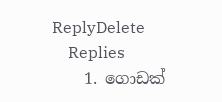ReplyDelete
    Replies
    1. ගොඩක්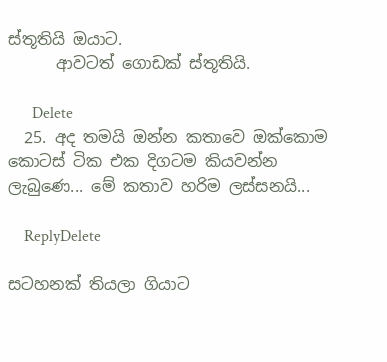ස්තූතියි ඔයාට.
      ආවටත් ගොඩක් ස්තූතියි.

      Delete
  25. අද තමයි ඔන්න කතාවෙ ඔක්කොම කොටස් ටික එක දිගටම කියවන්න ලැබුණෙ... මේ කතාව හරිම ලස්සනයි...

    ReplyDelete

සටහනක් තියලා ගියාට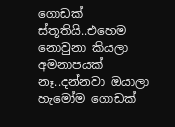ගොඩක් ස්තූතියි..එහෙම නොවුනා කියලා අමනාපයක් නෑ..දන්නවා ඔයාලා හැමෝම ගොඩක්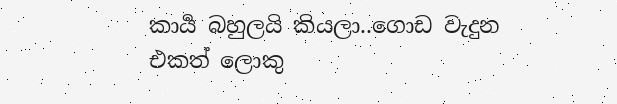කාර්‍ය බහුලයි කියලා..ගොඩ වැදුන එකත් ලොකු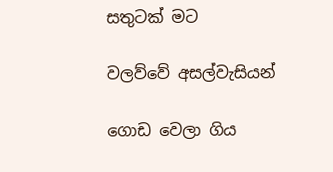සතුටක් මට

වලව්වේ අසල්වැසියන්

ගොඩ වෙලා ගිය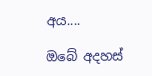අය....

ඔබේ අදහස්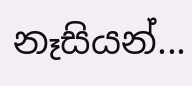නෑසියන්...